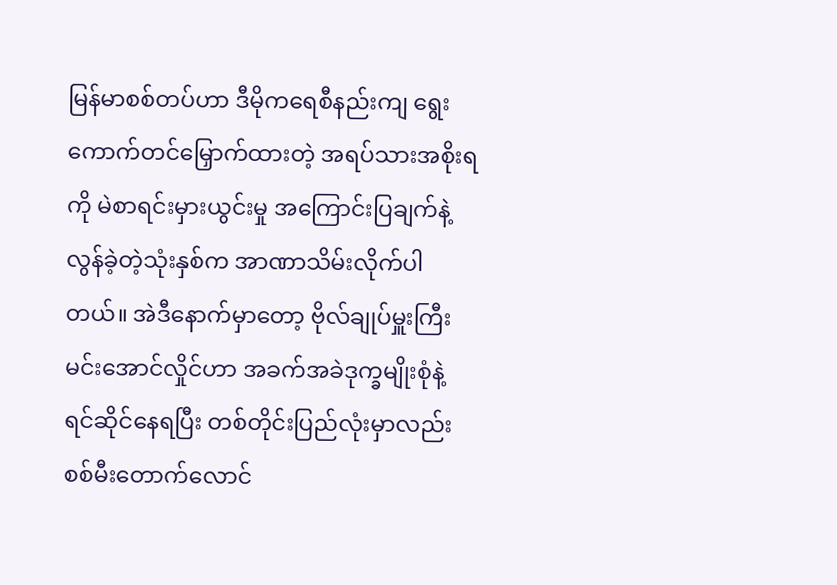မြန်မာစစ်တပ်ဟာ ဒီမိုကရေစီနည်းကျ ရွေးကောက်တင်မြှောက်ထားတဲ့ အရပ်သားအစိုးရကို မဲစာရင်းမှားယွင်းမှု အကြောင်းပြချက်နဲ့ လွန်ခဲ့တဲ့သုံးနှစ်က အာဏာသိမ်းလိုက်ပါတယ်။ အဲဒီနောက်မှာတော့ ဗိုလ်ချုပ်မှူးကြီး မင်းအောင်လှိုင်ဟာ အခက်အခဲဒုက္ခမျိုးစုံနဲ့ ရင်ဆိုင်နေရပြီး တစ်တိုင်းပြည်လုံးမှာလည်း စစ်မီးတောက်လောင်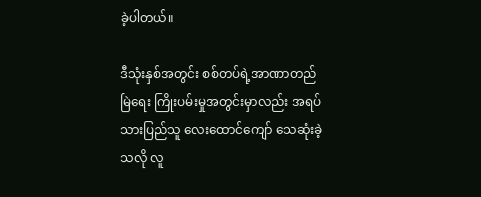ခဲ့ပါတယ်။

ဒီသုံးနှစ်အတွင်း စစ်တပ်ရဲ့အာဏာတည်မြဲရေး ကြိုးပမ်းမှုအတွင်းမှာလည်း အရပ်သားပြည်သူ လေးထောင်ကျော် သေဆုံးခဲ့သလို လူ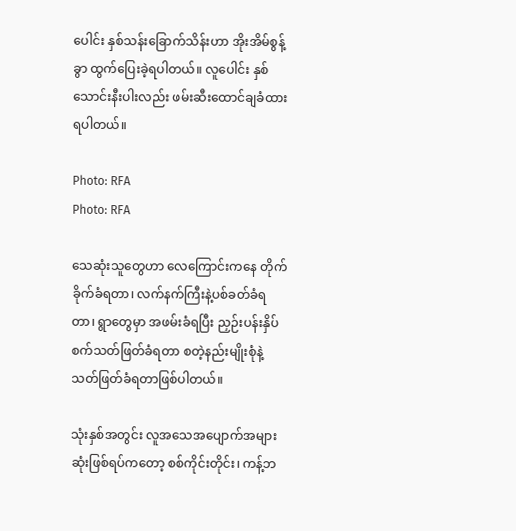ပေါင်း နှစ်သန်းခြောက်သိန်းဟာ အိုးအိမ်စွန့်ခွာ ထွက်ပြေးခဲ့ရပါတယ်။ လူပေါင်း နှစ်သောင်းနီးပါးလည်း ဖမ်းဆီးထောင်ချခံထားရပါတယ်။

Photo: RFA
Photo: RFA

သေဆုံးသူတွေဟာ လေကြောင်းကနေ တိုက်ခိုက်ခံရတာ၊ လက်နက်ကြီးနဲ့ပစ်ခတ်ခံရတာ၊ ရွာတွေမှာ အဖမ်းခံရပြီး ညှဉ်းပန်းနှိပ်စက်သတ်ဖြတ်ခံရတာ စတဲ့နည်းမျိုးစုံနဲ့ သတ်ဖြတ်ခံရတာဖြစ်ပါတယ်။

သုံးနှစ်အတွင်း လူအသေအပျောက်အများဆုံးဖြစ်ရပ်ကတော့ စစ်ကိုင်းတိုင်း၊ ကန့်ဘ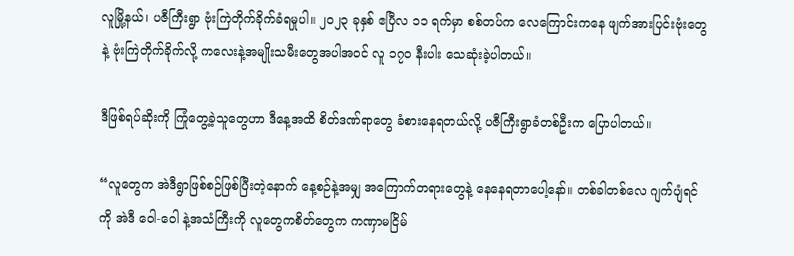လူမြို့နယ်၊ ပဇီကြီးရွာ ဗုံးကြဲတိုက်ခိုက်ခံရမှုပါ။ ၂၀၂၃ ခုနှစ် ဧပြီလ ၁၁ ရက်မှာ စစ်တပ်က လေကြောင်းကနေ ဖျက်အားပြင်းဗုံးတွေနဲ့ ဗုံးကြဲတိုက်ခိုက်လို့ ကလေးနဲ့အမျိုးသမီးတွေအပါအဝင် လူ ၁၇ဝ နီးပါး သေဆုံးခဲ့ပါတယ်။

ဒီဖြစ်ရပ်ဆိုးကို ကြုံတွေ့ခဲ့သူတွေဟာ ဒီနေ့အထိ စိတ်ဒဏ်ရာတွေ ခံစားနေရတယ်လို့ ပဇီကြီးရွာခံတစ်ဦးက ပြောပါတယ်။

“လူတွေက အဲဒီရွာဖြစ်စဉ်ဖြစ်ပြီးတဲ့နောက် နေ့စဉ်နဲ့အမျှ အကြောက်တရားတွေနဲ့ နေနေရတာပေါ့နော်။ တစ်ခါတစ်လေ ဂျက်ပျံရင်ကို အဲဒီ ဝေါ-ဝေါ နဲ့အသံကြီးကို လူတွေကစိတ်တွေက ကဏှာမငြိမ်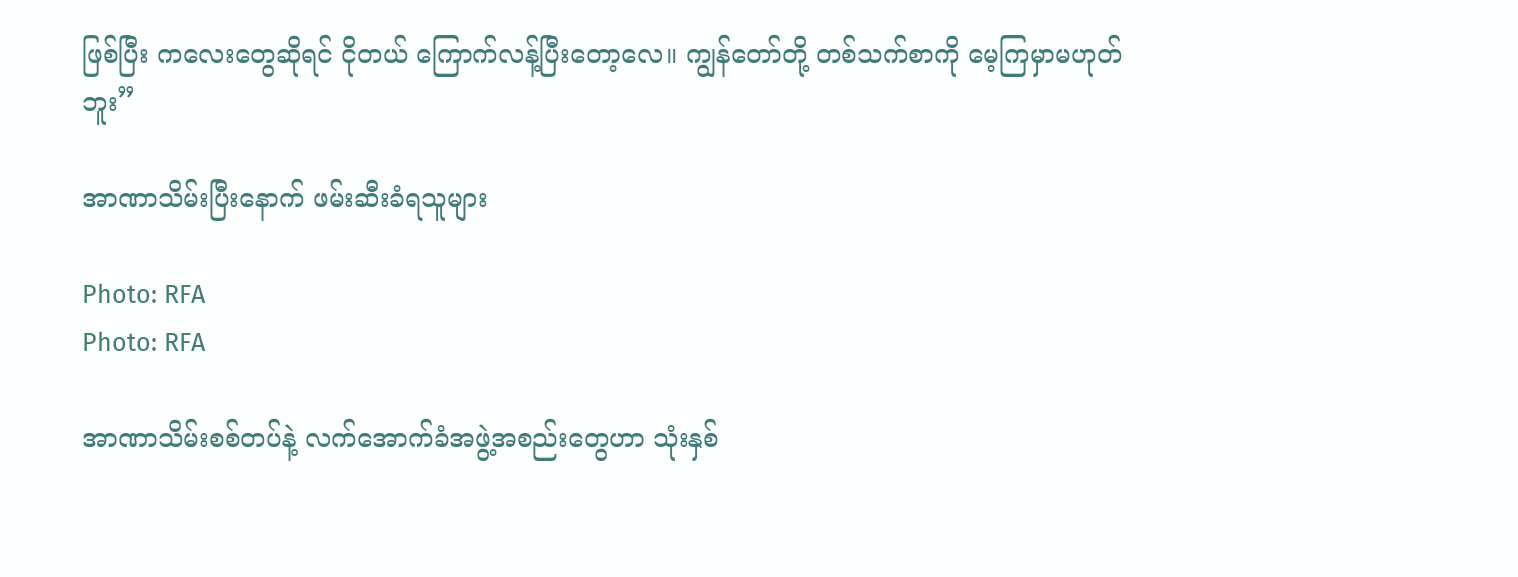ဖြစ်ပြီး ကလေးတွေဆိုရင် ငိုတယ် ကြောက်လန့်ပြီးတော့လေ။ ကျွန်တော်တို့ တစ်သက်စာကို မေ့ကြမှာမဟုတ်ဘူး”

အာဏာသိမ်းပြီးနောက် ဖမ်းဆီးခံရသူများ

Photo: RFA
Photo: RFA

အာဏာသိမ်းစစ်တပ်နဲ့ လက်အောက်ခံအဖွဲ့အစည်းတွေဟာ သုံးနှစ်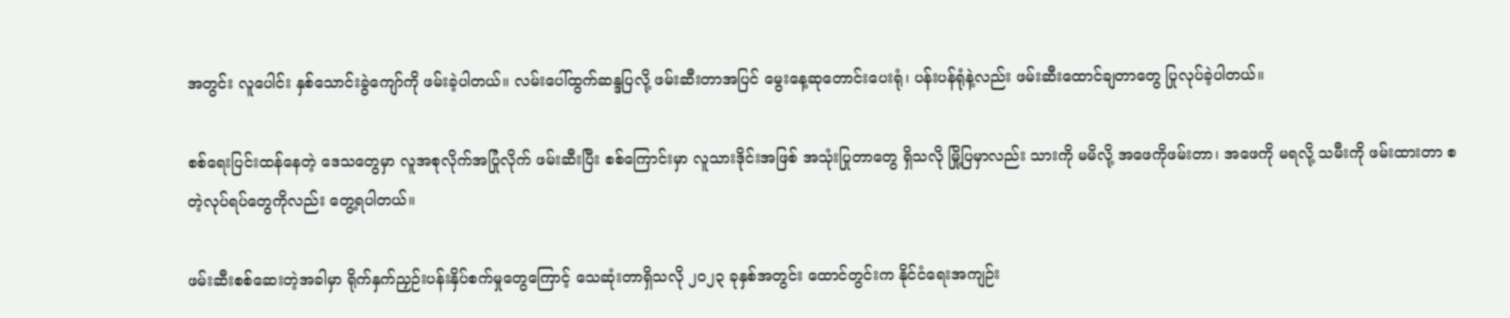အတွင်း လူပေါင်း နှစ်သောင်းခွဲကျော်ကို ဖမ်းခဲ့ပါတယ်။ လမ်းပေါ်ထွက်ဆန္ဒပြလို့ ဖမ်းဆီးတာအပြင် မွေးနေ့ဆုတောင်းပေးရုံ၊ ပန်းပန်ရုံနဲ့လည်း ဖမ်းဆီးထောင်ချတာတွေ ပြုလုပ်ခဲ့ပါတယ်။

စစ်ရေးပြင်းထန်နေတဲ့ ဒေသတွေမှာ လူအစုလိုက်အပြုံလိုက် ဖမ်းဆီးပြီး စစ်ကြောင်းမှာ လူသားဒိုင်းအဖြစ် အသုံးပြုတာတွေ ရှိသလို မြို့ပြမှာလည်း သားကို မမိလို့ အဖေကိုဖမ်းတာ၊ အဖေကို မရလို့ သမီးကို ဖမ်းထားတာ စတဲ့လုပ်ရပ်တွေကိုလည်း တွေ့ရပါတယ်။

ဖမ်းဆီးစစ်ဆေးတဲ့အခါမှာ ရိုက်နှက်ညှဉ်းပန်းနှိပ်စက်မှုတွေကြောင့် သေဆုံးတာရှိသလို ၂၀၂၃ ခုနှစ်အတွင်း ထောင်တွင်းက နိုင်ငံရေးအကျဉ်း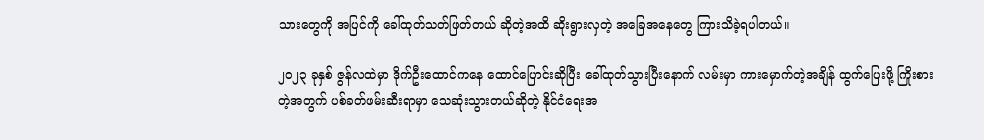သားတွေကို အပြင်ကို ခေါ်ထုတ်သတ်ဖြတ်တယ် ဆိုတဲ့အထိ ဆိုးရွားလှတဲ့ အခြေအနေတွေ ကြားသိခဲ့ရပါတယ်။

၂၀၂၃ ခုနှစ် ဇွန်လထဲမှာ ဒိုက်ဦးထောင်ကနေ ထောင်ပြောင်းဆိုပြီး ခေါ်ထုတ်သွားပြီးနောက် လမ်းမှာ ကားမှောက်တဲ့အချိန် ထွက်ပြေးဖို့ ကြိုးစားတဲ့အတွက် ပစ်ခတ်ဖမ်းဆီးရာမှာ သေဆုံးသွားတယ်ဆိုတဲ့ နိုင်ငံရေးအ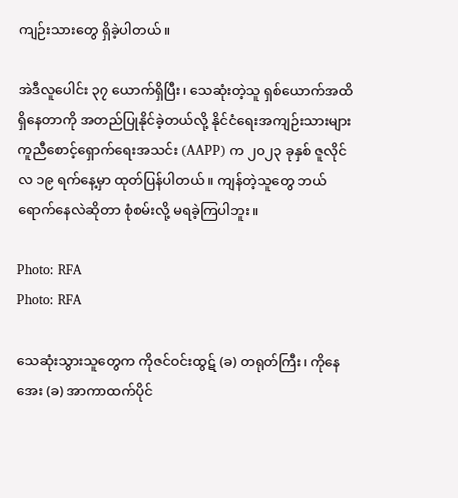ကျဉ်းသားတွေ ရှိခဲ့ပါတယ်။

အဲဒီလူပေါင်း ၃၇ ယောက်ရှိပြီး၊ သေဆုံးတဲ့သူ ရှစ်ယောက်အထိ ရှိနေတာကို အတည်ပြုနိုင်ခဲ့တယ်လို့ နိုင်ငံရေးအကျဉ်းသားများကူညီစောင့်ရှောက်ရေးအသင်း (AAPP) က ၂၀၂၃ ခုနှစ် ဇူလိုင်လ ၁၉ ရက်နေ့မှာ ထုတ်ပြန်ပါတယ်။ ကျန်တဲ့သူတွေ ဘယ်ရောက်နေလဲဆိုတာ စုံစမ်းလို့ မရခဲ့ကြပါဘူး။

Photo: RFA
Photo: RFA

သေဆုံးသွားသူတွေက ကိုဇင်ဝင်းထွဋ် (ခ) တရုတ်ကြီး၊ ကိုနေအေး (ခ) အာကာထက်ပိုင်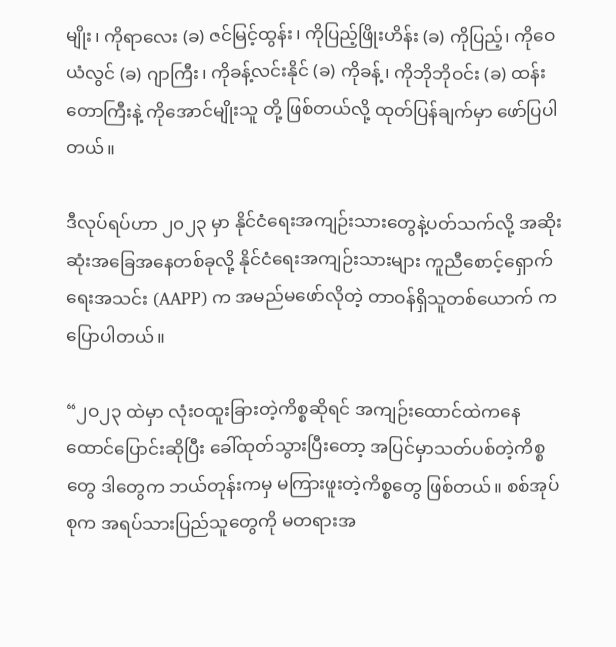မျိုး၊ ကိုရာလေး (ခ) ဇင်မြင့်ထွန်း၊ ကိုပြည့်ဖြိုးဟိန်း (ခ) ကိုပြည့်၊ ကိုဝေယံလွင် (ခ) ဂျာကြီး၊ ကိုခန့်လင်းနိုင် (ခ) ကိုခန့်၊ ကိုဘိုဘိုဝင်း (ခ) ထန်းတောကြီးနဲ့ ကိုအောင်မျိုးသူ တို့ ဖြစ်တယ်လို့ ထုတ်ပြန်ချက်မှာ ဖော်ပြပါတယ်။

ဒီလုပ်ရပ်ဟာ ၂၀၂၃ မှာ နိုင်ငံရေးအကျဉ်းသားတွေနဲ့ပတ်သက်လို့ အဆိုးဆုံးအခြေအနေတစ်ခုလို့ နိုင်ငံရေးအကျဉ်းသားများ ကူညီစောင့်ရှောက်ရေးအသင်း (AAPP) က အမည်မဖော်လိုတဲ့ တာဝန်ရှိသူတစ်ယောက် က ပြောပါတယ်။

“၂ဝ၂၃ ထဲမှာ လုံးဝထူးခြားတဲ့ကိစ္စဆိုရင် အကျဉ်းထောင်ထဲကနေ ထောင်ပြောင်းဆိုပြီး ခေါ်ထုတ်သွားပြီးတော့ အပြင်မှာသတ်ပစ်တဲ့ကိစ္စတွေ ဒါတွေက ဘယ်တုန်းကမှ မကြားဖူးတဲ့ကိစ္စတွေ ဖြစ်တယ်။ စစ်အုပ်စုက အရပ်သားပြည်သူတွေကို မတရားအ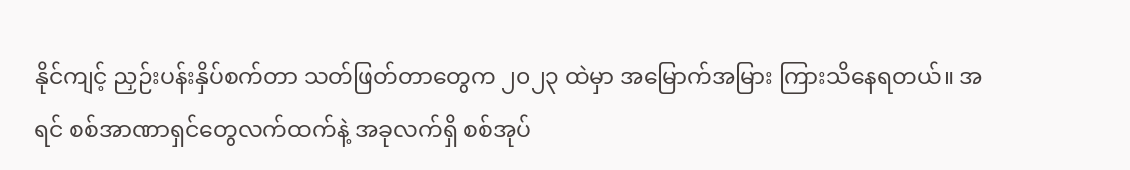နိုင်ကျင့် ညှဉ်းပန်းနှိပ်စက်တာ သတ်ဖြတ်တာတွေက ၂၀၂၃ ထဲမှာ အမြောက်အမြား ကြားသိနေရတယ်။ အရင် စစ်အာဏာရှင်တွေလက်ထက်နဲ့ အခုလက်ရှိ စစ်အုပ်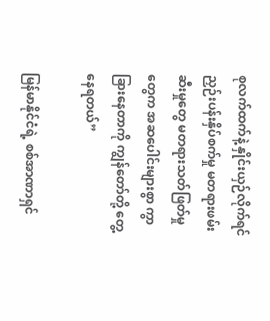စုလက်ထက်နဲ့ နှိုင်းယှဉ်လိုက်ရင် ညှဉ်းပန်းနှိပ်စက်မှု မတရားဖမ်းဆီးမှုတွေ မတရားသတ်ဖြတ်မှုတွေက အဆပေါင်းများစွာ ကွာခြားနေတာကို ကျွန်တော်တို့ တွေ့နေရတယ်”

မြန်မာနိုင်ငံရဲ့ စစ်အာဏာရှင်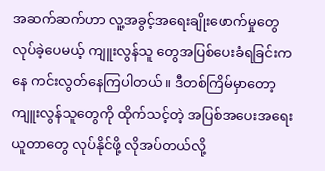အဆက်ဆက်ဟာ လူ့အခွင့်အရေးချိုးဖောက်မှုတွေလုပ်ခဲ့ပေမယ့် ကျူးလွန်သူ တွေအပြစ်ပေးခံရခြင်းကနေ ကင်းလွတ်နေကြပါတယ်။ ဒီတစ်ကြိမ်မှာတော့ ကျူးလွန်သူတွေကို ထိုက်သင့်တဲ့ အပြစ်အပေးအရေးယူတာတွေ လုပ်နိုင်ဖို့ လိုအပ်တယ်လို့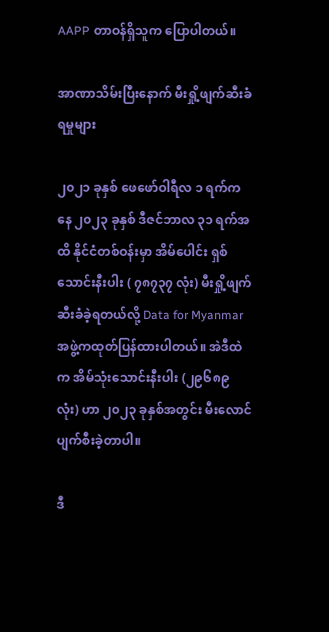AAPP တာဝန်ရှိသူက ပြောပါတယ်။

အာဏာသိမ်းပြီးနောက် မီးရှို့ဖျက်ဆီးခံရမှုများ

၂၀၂၁ ခုနှစ် ဖေဖော်ဝါရီလ ၁ ရက်ကနေ ၂၀၂၃ ခုနှစ် ဒီဇင်ဘာလ ၃၁ ရက်အထိ နိုင်ငံတစ်ဝန်းမှာ အိမ်ပေါင်း ရှစ်သောင်းနီးပါး ( ၇၈၇၃၇ လုံး) မီးရှို့ဖျက်ဆီးခံခဲ့ရတယ်လို့ Data for Myanmar အဖွဲ့ကထုတ်ပြန်ထားပါတယ်။ အဲဒီထဲက အိမ်သုံးသောင်းနီးပါး (၂၉၆၈၉ လုံး) ဟာ ၂၀၂၃ ခုနှစ်အတွင်း မီးလောင်ပျက်စီးခဲ့တာပါ။

ဒီ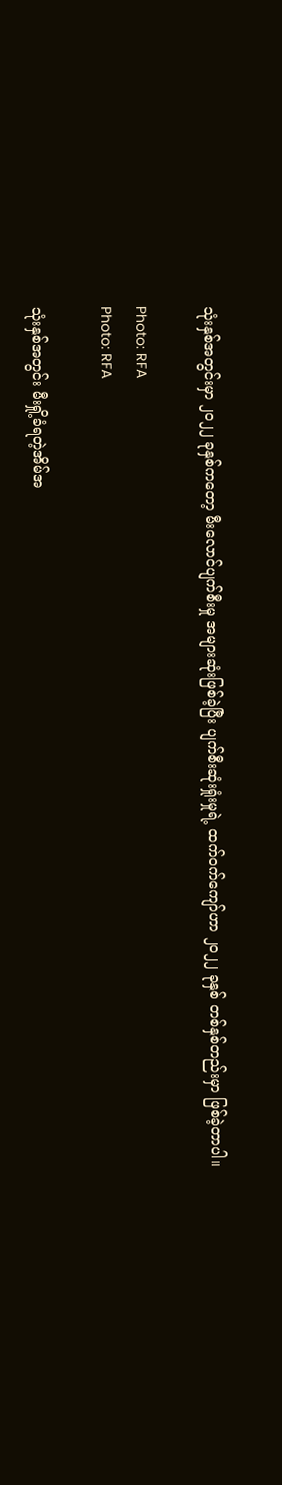သုံးနှစ်အတွင်းမှာ ၂၀၂၂ ခုနှစ်ကတော့ မီးလောင်ပျက်စီးမှု အများဆုံးဖြစ်ခဲ့ပြီး ပျက်စီးဆုံးရှုံးမှုရဲ့ ထက်ဝက်ကျော်ဟာ ၂၀၂၂ ခုနှစ် တစ်နှစ်တည်းမှာ ဖြစ်ခဲ့တာပါ။

Photo: RFA
Photo: RFA

သုံးနှစ်အတွင်း မီးရှို့ခံရတဲ့အိမ်အ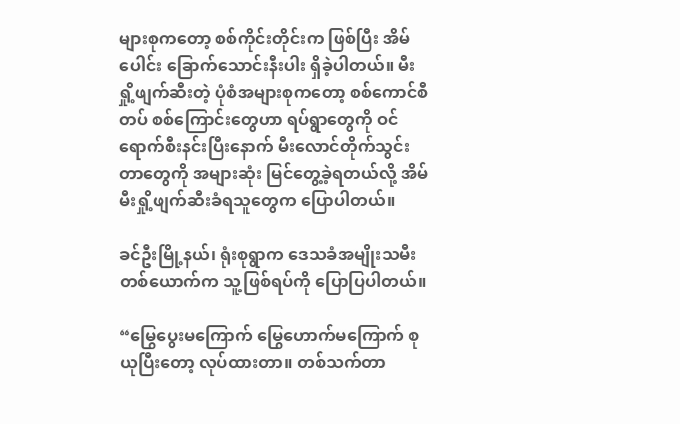များစုကတော့ စစ်ကိုင်းတိုင်းက ဖြစ်ပြီး အိမ်ပေါင်း ခြောက်သောင်းနီးပါး ရှိခဲ့ပါတယ်။ မီးရှို့ဖျက်ဆီးတဲ့ ပုံစံအများစုကတော့ စစ်ကောင်စီတပ် စစ်ကြောင်းတွေဟာ ရပ်ရွာတွေကို ဝင်ရောက်စီးနင်းပြီးနောက် မီးလောင်တိုက်သွင်းတာတွေကို အများဆုံး မြင်တွေ့ခဲ့ရတယ်လို့ အိမ်မီးရှို့ဖျက်ဆီးခံရသူတွေက ပြောပါတယ်။

ခင်ဦးမြို့နယ်၊ ရုံးစုရွာက ဒေသခံအမျိုးသမီးတစ်ယောက်က သူ့ဖြစ်ရပ်ကို ပြောပြပါတယ်။

“မြွေပွေးမကြောက် မြွေဟောက်မကြောက် စုယုပြီးတော့ လုပ်ထားတာ။ တစ်သက်တာ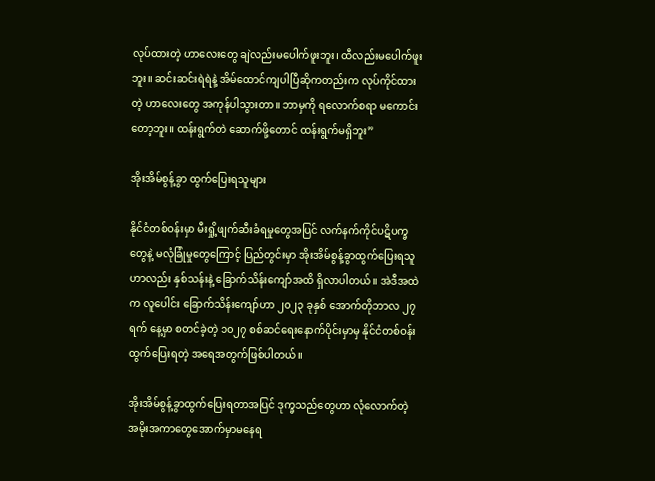လုပ်ထားတဲ့ ဟာလေးတွေ ချဲလည်းမပေါက်ဖူးဘူး၊ ထီလည်းမပေါက်ဖူးဘူး။ ဆင်းဆင်းရဲရဲနဲ့ အိမ်ထောင်ကျပါပြီဆိုကတည်းက လုပ်ကိုင်ထားတဲ့ ဟာလေးတွေ အကုန်ပါသွားတာ။ ဘာမှကို ရလောက်စရာ မကောင်းတော့ဘူး။ ထန်းရွက်တဲ ဆောက်ဖို့တောင် ထန်းရွက်မရှိဘူး”

အိုးအိမ်စွန့်ခွာ ထွက်ပြေးရသူများ

နိုင်ငံတစ်ဝန်းမှာ မီးရှို့ဖျက်ဆီးခံရမှုတွေအပြင် လက်နက်ကိုင်ပဋိပက္ခတွေနဲ့ မလုံခြုံမှုတွေကြောင့် ပြည်တွင်းမှာ အိုးအိမ်စွန့်ခွာထွက်ပြေးရသူဟာလည်း နှစ်သန်းနဲ့ ခြောက်သိန်းကျော်အထိ ရှိလာပါတယ်။ အဲဒီအထဲက လူပေါင်း ခြောက်သိန်းကျော်ဟာ ၂၀၂၃ ခုနှစ် အောက်တိုဘာလ ၂၇ ရက် နေ့မှာ စတင်ခဲ့တဲ့ ၁၀၂၇ စစ်ဆင်ရေးနောက်ပိုင်းမှာမှ နိုင်ငံတစ်ဝန်းထွက်ပြေးရတဲ့ အရေအတွက်ဖြစ်ပါတယ်။

အိုးအိမ်စွန့်ခွာထွက်ပြေးရတာအပြင် ဒုက္ခသည်တွေဟာ လုံလောက်တဲ့ အမိုးအကာတွေအောက်မှာမနေရ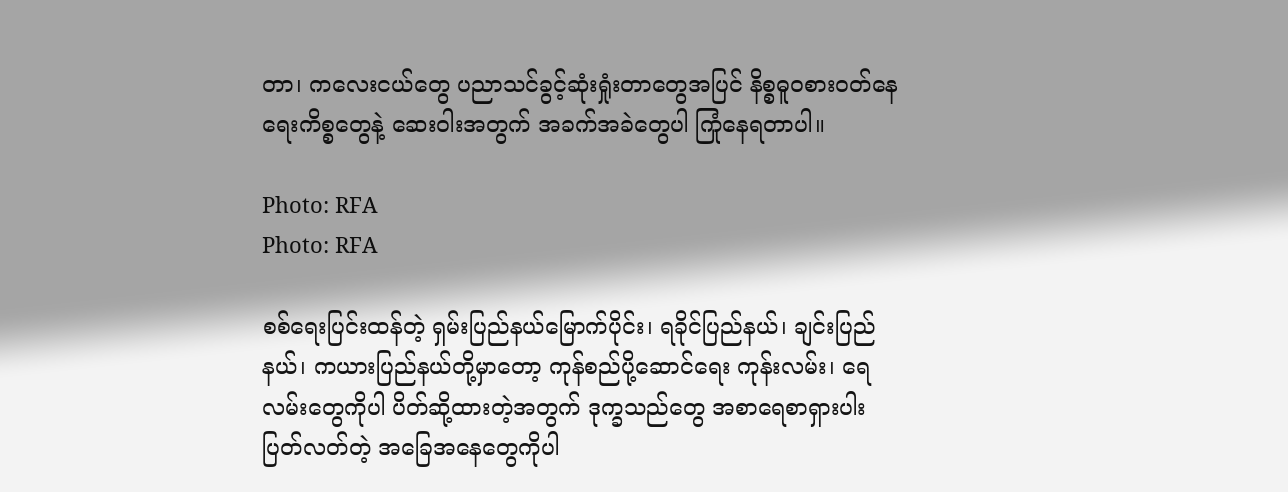တာ၊ ကလေးငယ်တွေ ပညာသင်ခွင့်ဆုံးရှုံးတာတွေအပြင် နိစ္စဓူဝစားဝတ်နေရေးကိစ္စတွေနဲ့ ဆေးဝါးအတွက် အခက်အခဲတွေပါ ကြုံနေရတာပါ။

Photo: RFA
Photo: RFA

စစ်ရေးပြင်းထန်တဲ့ ရှမ်းပြည်နယ်မြောက်ပိုင်း၊ ရခိုင်ပြည်နယ်၊ ချင်းပြည်နယ်၊ ကယားပြည်နယ်တို့မှာတော့ ကုန်စည်ပို့ဆောင်ရေး ကုန်းလမ်း၊ ရေလမ်းတွေကိုပါ ပိတ်ဆို့ထားတဲ့အတွက် ဒုက္ခသည်တွေ အစာရေစာရှားပါး ပြတ်လတ်တဲ့ အခြေအနေတွေကိုပါ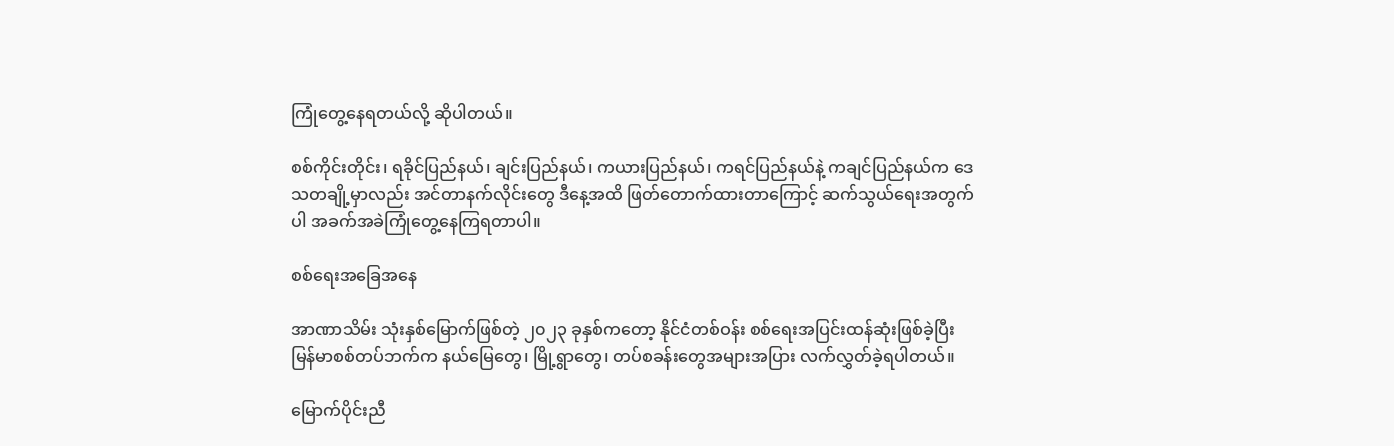ကြုံတွေ့နေရတယ်လို့ ဆိုပါတယ်။

စစ်ကိုင်းတိုင်း၊ ရခိုင်ပြည်နယ်၊ ချင်းပြည်နယ်၊ ကယားပြည်နယ်၊ ကရင်ပြည်နယ်နဲ့ ကချင်ပြည်နယ်က ဒေသတချို့မှာလည်း အင်တာနက်လိုင်းတွေ ဒီနေ့အထိ ဖြတ်တောက်ထားတာကြောင့် ဆက်သွယ်ရေးအတွက်ပါ အခက်အခဲကြုံတွေ့နေကြရတာပါ။

စစ်ရေးအခြေအနေ

အာဏာသိမ်း သုံးနှစ်မြောက်ဖြစ်တဲ့ ၂၀၂၃ ခုနှစ်ကတော့ နိုင်ငံတစ်ဝန်း စစ်ရေးအပြင်းထန်ဆုံးဖြစ်ခဲ့ပြီး မြန်မာစစ်တပ်ဘက်က နယ်မြေတွေ၊ မြို့ရွာတွေ၊ တပ်စခန်းတွေအများအပြား လက်လွှတ်ခဲ့ရပါတယ်။

မြောက်ပိုင်းညီ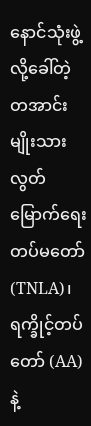နောင်သုံးဖွဲ့လို့ခေါ်တဲ့ တအာင်းမျိုးသားလွတ်မြောက်ရေးတပ်မတော် (TNLA)၊ ရက္ခိုင့်တပ်တော် (AA) နဲ့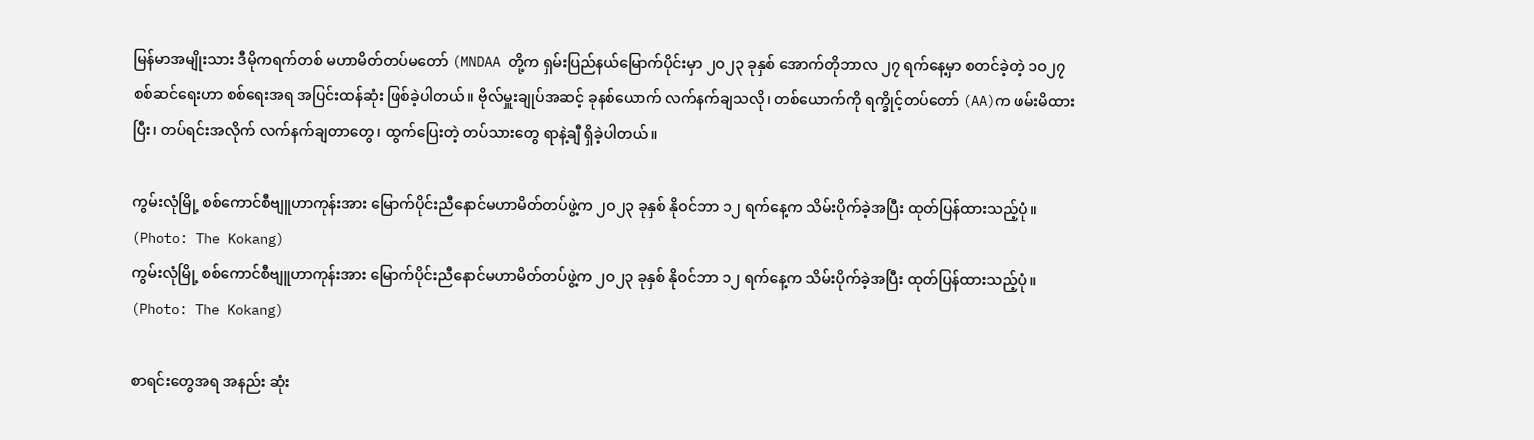မြန်မာအမျိုးသား ဒီမိုကရက်တစ် မဟာမိတ်တပ်မတော် (MNDAA တို့က ရှမ်းပြည်နယ်မြောက်ပိုင်းမှာ ၂ဝ၂၃ ခုနှစ် အောက်တိုဘာလ ၂၇ ရက်နေ့မှာ စတင်ခဲ့တဲ့ ၁ဝ၂၇ စစ်ဆင်ရေးဟာ စစ်ရေးအရ အပြင်းထန်ဆုံး ဖြစ်ခဲ့ပါတယ်။ ဗိုလ်မှူးချုပ်အဆင့် ခုနစ်ယောက် လက်နက်ချသလို၊ တစ်ယောက်ကို ရက္ခိုင့်တပ်တော် (AA)က ဖမ်းမိထားပြီး၊ တပ်ရင်းအလိုက် လက်နက်ချတာတွေ၊ ထွက်ပြေးတဲ့ တပ်သားတွေ ရာနဲ့ချီ ရှိခဲ့ပါတယ်။

ကွမ်းလုံမြို့ စစ်ကောင်စီဗျူဟာကုန်းအား မြောက်ပိုင်းညီနောင်မဟာမိတ်တပ်ဖွဲ့က ၂ဝ၂၃ ခုနှစ် နိုဝင်ဘာ ၁၂ ရက်နေ့က သိမ်းပိုက်ခဲ့အပြီး ထုတ်ပြန်ထားသည့်ပုံ။ (Photo: The Kokang)
ကွမ်းလုံမြို့ စစ်ကောင်စီဗျူဟာကုန်းအား မြောက်ပိုင်းညီနောင်မဟာမိတ်တပ်ဖွဲ့က ၂ဝ၂၃ ခုနှစ် နိုဝင်ဘာ ၁၂ ရက်နေ့က သိမ်းပိုက်ခဲ့အပြီး ထုတ်ပြန်ထားသည့်ပုံ။ (Photo: The Kokang)

စာရင်းတွေအရ အနည်း ဆုံး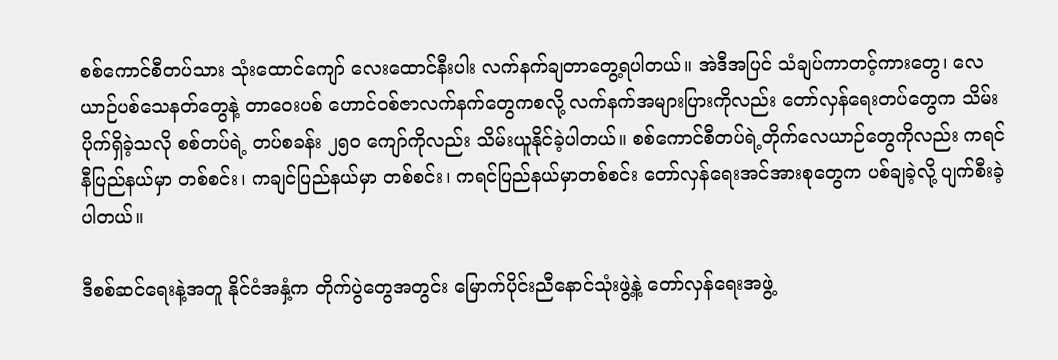စစ်ကောင်စီတပ်သား သုံးထောင်ကျော် လေးထောင်နီးပါး လက်နက်ချတာတွေ့ရပါတယ်။ အဲဒီအပြင် သံချပ်ကာတင့်ကားတွေ၊ လေယာဉ်ပစ်သေနတ်တွေနဲ့ တာဝေးပစ် ဟောင်ဝစ်ဇာလက်နက်တွေကစလို့ လက်နက်အများပြားကိုလည်း တော်လှန်ရေးတပ်တွေက သိမ်းပိုက်ရှိခဲ့သလို စစ်တပ်ရဲ့ တပ်စခန်း ၂၅၀ ကျော်ကိုလည်း သိမ်းယူနိုင်ခဲ့ပါတယ်။ စစ်ကောင်စီတပ်ရဲ့တိုက်လေယာဉ်တွေကိုလည်း ကရင်နီပြည်နယ်မှာ တစ်စင်း၊ ကချင်ပြည်နယ်မှာ တစ်စင်း၊ ကရင်ပြည်နယ်မှာတစ်စင်း တော်လှန်ရေးအင်အားစုတွေက ပစ်ချခဲ့လို့ ပျက်စီးခဲ့ပါတယ်။

ဒီစစ်ဆင်ရေးနဲ့အတူ နိုင်ငံအနှံ့က တိုက်ပွဲတွေအတွင်း မြောက်ပိုင်းညီနောင်သုံးဖွဲ့နဲ့ တော်လှန်ရေးအဖွဲ့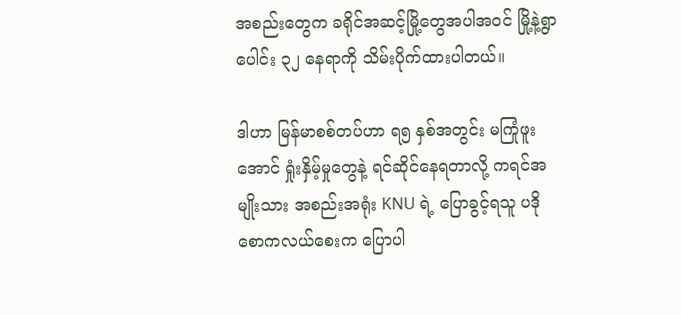အစည်းတွေက ခရိုင်အဆင့်မြို့တွေအပါအဝင် မြို့နဲ့ရွာပေါင်း ၃၂ နေရာကို သိမ်းပိုက်ထားပါတယ်။

ဒါဟာ မြန်မာစစ်တပ်ဟာ ရ၅ နှစ်အတွင်း မကြုံဖူးအောင် ရှုံးနှိမ့်မှုတွေနဲ့ ရင်ဆိုင်နေရတာလို့ ကရင်အမျိုးသား အစည်းအရုံး KNU ရဲ့ ပြောခွင့်ရသူ ပဒိုစောကလယ်စေးက ပြောပါ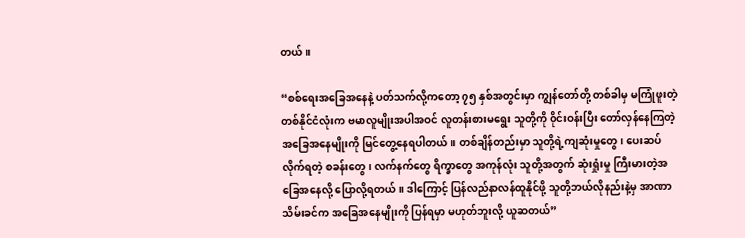တယ်။

“စစ်ရေးအခြေအနေနဲ့ ပတ်သက်လို့ကတော့ ၇၅ နှစ်အတွင်းမှာ ကျွန်တော်တို့ တစ်ခါမှ မကြုံဖူးတဲ့ တစ်နိုင်ငံလုံးက ဗမာလူမျိုးအပါအဝင် လူတန်းစားမရွေး သူတို့ကို ၀ိုင်းဝန်းပြီး တော်လှန်နေကြတဲ့ အခြေအနေမျိုးကို မြင်တွေ့နေရပါတယ်။ တစ်ချိန်တည်းမှာ သူတို့ရဲ့ကျဆုံးမှုတွေ၊ ပေးဆပ်လိုက်ရတဲ့ စခန်းတွေ၊ လက်နက်တွေ ရိက္ခာတွေ အကုန်လုံး သူတို့အတွက် ဆုံးရှုံးမှု ကြီးမားတဲ့အခြေအနေလို့ ပြောလို့ရတယ်။ ဒါကြောင့် ပြန်လည်နာလန်ထူနိုင်ဖို့ သူတို့ဘယ်လိုနည်းနဲ့မှ အာဏာသိမ်းခင်က အခြေအနေမျိုးကို ပြန်ရမှာ မဟုတ်ဘူးလို့ ယူဆတယ်”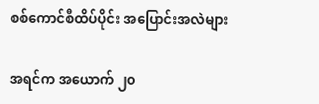စစ်ကောင်စီထိပ်ပိုင်း အပြောင်းအလဲများ

အရင်က အယောက် ၂၀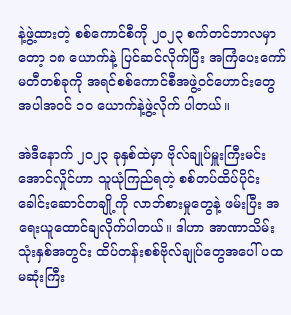နဲ့ဖွဲ့ထားတဲ့ စစ်ကောင်စီကို ၂၀၂၃ စက်တင်ဘာလမှာတော့ ၁၈ ယောက်နဲ့ ပြင်ဆင်လိုက်ပြီး အကြံပေးကော်မတီတစ်ခုကို အရင်စစ်ကောင်စီအဖွဲ့ဝင်ဟောင်းတွေအပါအဝင် ၁၀ ယောက်နဲ့ဖွဲ့လိုက် ပါတယ်။

အဲဒီနောက် ၂၀၂၃ ခုနှစ်ထဲမှာ ဗိုလ်ချုပ်မှူးကြီးမင်းအောင်လှိုင်ဟာ သူယုံကြည်ရတဲ့ စစ်တပ်ထိပ်ပိုင်းခေါင်းဆောင်တချို့ကို လာဘ်စားမှုတွေနဲ့ ဖမ်းပြီး အရေးယူထောင်ချလိုက်ပါတယ်။ ဒါဟာ အာဏာသိမ်းသုံးနှစ်အတွင်း ထိပ်တန်းစစ်ဗိုလ်ချုပ်တွေအပေါ် ပထမဆုံးကြီး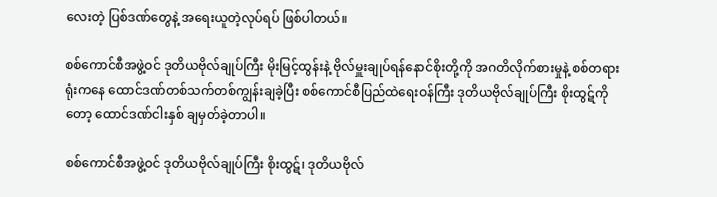လေးတဲ့ ပြစ်ဒဏ်တွေနဲ့ အရေးယူတဲ့လုပ်ရပ် ဖြစ်ပါတယ်။

စစ်ကောင်စီအဖွဲ့ဝင် ဒုတိယဗိုလ်ချုပ်ကြီး မိုးမြင့်ထွန်းနဲ့ ဗိုလ်မှူးချုပ်ရန်နောင်စိုးတို့ကို အဂတိလိုက်စားမှုနဲ့ စစ်တရားရုံးကနေ ထောင်ဒဏ်တစ်သက်တစ်ကျွန်းချခဲ့ပြီး စစ်ကောင်စီပြည်ထဲရေးဝန်ကြီး ဒုတိယဗိုလ်ချုပ်ကြီး စိုးထွဋ်ကိုတော့ ထောင်ဒဏ်ငါးနှစ် ချမှတ်ခဲ့တာပါ။

စစ်ကောင်စီအဖွဲ့ဝင် ဒုတိယဗိုလ်ချုပ်ကြီး စိုးထွဋ်၊ ဒုတိယဗိုလ်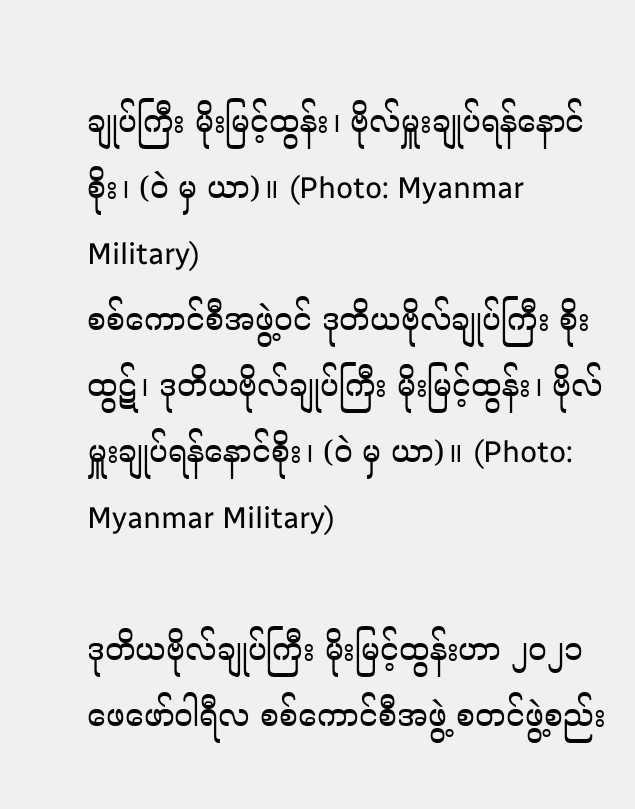ချုပ်ကြီး မိုးမြင့်ထွန်း၊ ဗိုလ်မှူးချုပ်ရန်နောင်စိုး၊ (ဝဲ မှ ယာ)။ (Photo: Myanmar Military)
စစ်ကောင်စီအဖွဲ့ဝင် ဒုတိယဗိုလ်ချုပ်ကြီး စိုးထွဋ်၊ ဒုတိယဗိုလ်ချုပ်ကြီး မိုးမြင့်ထွန်း၊ ဗိုလ်မှူးချုပ်ရန်နောင်စိုး၊ (ဝဲ မှ ယာ)။ (Photo: Myanmar Military)

ဒုတိယဗိုလ်ချုပ်ကြီး မိုးမြင့်ထွန်းဟာ ၂ဝ၂၁ ဖေဖော်ဝါရီလ စစ်ကောင်စီအဖွဲ့ စတင်ဖွဲ့စည်း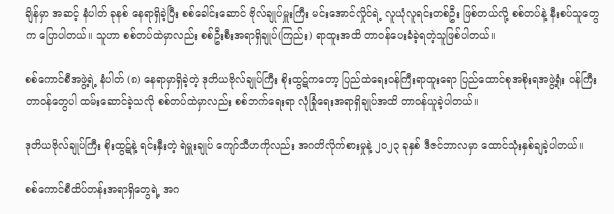ချိန်မှာ အဆင့် နံပါတ် ခုနစ် နေရာရှိခဲ့ပြီး စစ်ခေါင်းဆောင် ဗိုလ်ချုပ်မှူးကြီး မင်းအောင်လှိုင်ရဲ့ လူယုံလူရင်းတစ်ဦး ဖြစ်တယ်လို့ စစ်တပ်နဲ့ နီးစပ်သူတွေက ပြောပါတယ်။ သူဟာ စစ်တပ်ထဲမှာလည်း စစ်ဦးစီးအရာရှိချုပ်(ကြည်း) ရာထူးအထိ တာဝန်ပေးခံခဲ့ရတဲ့သူဖြစ်ပါတယ်။

စစ်ကောင်စီအဖွဲ့ရဲ့ နံပါတ် (၈) နေရာမှာရှိခဲ့တဲ့ ဒုတိယဗိုလ်ချုပ်ကြီး စိုးထွဋ်ကတော့ ပြည်ထဲရေးဝန်ကြီးရာထူးရော ပြည်ထောင်စုအစိုးရအဖွဲ့ရုံး ဝန်ကြီးတာဝန်တွေပါ ထမ်းဆောင်ခဲ့သလို စစ်တပ်ထဲမှာလည်း စစ်ဘက်ရေးရာ လုံခြုံရေးအရာရှိချုပ်အထိ တာဝန်ယူခဲ့ပါတယ်။

ဒုတိယဗိုလ်ချုပ်ကြီး စိုးထွဋ်နဲ့ ရင်းနှီးတဲ့ ရဲမှူးချုပ် ကျော်သီဟကိုလည်း အဂတိလိုက်စားမှုနဲ့ ၂၀၂၃ ခုနှစ် ဒီဇင်ဘာလမှာ ထောင်သုံးနှစ်ချခဲ့ပါတယ်။

စစ်ကောင်စီထိပ်တန်းအရာရှိတွေရဲ့ အဂ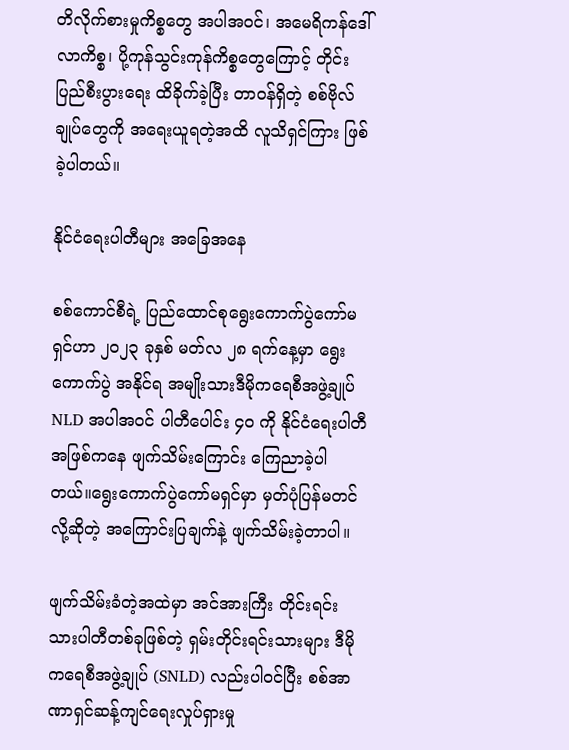တိလိုက်စားမှုကိစ္စတွေ အပါအဝင်၊ အမေရိကန်ဒေါ်လာကိစ္စ၊ ပို့ကုန်သွင်းကုန်ကိစ္စတွေကြောင့် တိုင်းပြည်စီးပွားရေး ထိခိုက်ခဲ့ပြီး တာဝန်ရှိတဲ့ စစ်ဗိုလ်ချုပ်တွေကို အရေးယူရတဲ့အထိ လူသိရှင်ကြား ဖြစ်ခဲ့ပါတယ်။

နိုင်ငံရေးပါတီများ အခြေအနေ

စစ်ကောင်စီရဲ့ ပြည်ထောင်စုရွေးကောက်ပွဲကော်မရှင်ဟာ ၂၀၂၃ ခုနှစ် မတ်လ ၂၈ ရက်နေ့မှာ ရွေးကောက်ပွဲ အနိုင်ရ အမျိုးသားဒီမိုကရေစီအဖွဲ့ချုပ် NLD အပါအဝင် ပါတီပေါင်း ၄ဝ ကို နိုင်ငံရေးပါတီအဖြစ်ကနေ ဖျက်သိမ်းကြောင်း ကြေညာခဲ့ပါတယ်။ရွေးကောက်ပွဲကော်မရှင်မှာ မှတ်ပုံပြန်မတင်လို့ဆိုတဲ့ အကြောင်းပြချက်နဲ့ ဖျက်သိမ်းခဲ့တာပါ။

ဖျက်သိမ်းခံတဲ့အထဲမှာ အင်အားကြီး တိုင်းရင်းသားပါတီတစ်ခုဖြစ်တဲ့ ရှမ်းတိုင်းရင်းသားများ ဒီမိုကရေစီအဖွဲ့ချုပ် (SNLD) လည်းပါဝင်ပြီး စစ်အာဏာရှင်ဆန့်ကျင်ရေးလှုပ်ရှားမှု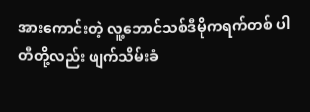အားကောင်းတဲ့ လူ့ဘောင်သစ်ဒီမိုကရက်တစ် ပါတီတို့လည်း ဖျက်သိမ်းခံ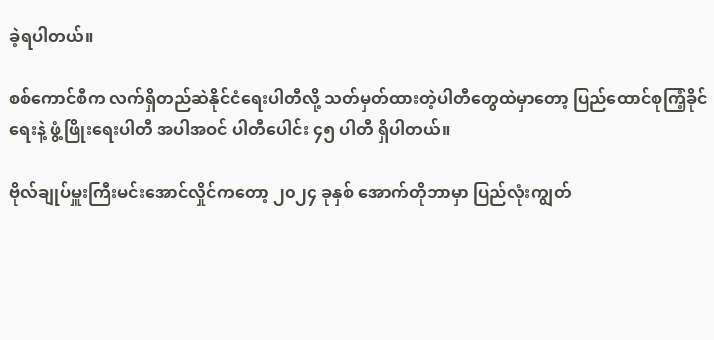ခဲ့ရပါတယ်။

စစ်ကောင်စီက လက်ရှိတည်ဆဲနိုင်ငံရေးပါတီလို့ သတ်မှတ်ထားတဲ့ပါတီတွေထဲမှာတော့ ပြည်ထောင်စုကြံ့ခိုင်ရေးနဲ့ ဖွံ့ဖြိုးရေးပါတီ အပါအဝင် ပါတီပေါင်း ၄၅ ပါတီ ရှိပါတယ်။

ဗိုလ်ချုပ်မှူးကြီးမင်းအောင်လှိုင်ကတော့ ၂၀၂၄ ခုနှစ် အောက်တိုဘာမှာ ပြည်လုံးကျွတ်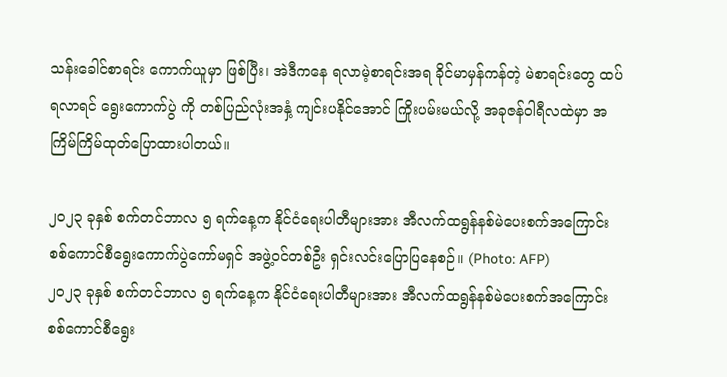သန်းခေါင်စာရင်း ကောက်ယူမှာ ဖြစ်ပြီး၊ အဲဒီကနေ ရလာမဲ့စာရင်းအရ ခိုင်မာမှန်ကန်တဲ့ မဲစာရင်းတွေ ထပ်ရလာရင် ရွေးကောက်ပွဲ ကို တစ်ပြည်လုံးအနှံ့ ကျင်းပနိုင်အောင် ကြိုးပမ်းမယ်လို့ အခုဇန်ဝါရီလထဲမှာ အကြိမ်ကြိမ်ထုတ်ပြောထားပါတယ်။

၂ဝ၂၃ ခုနှစ် စက်တင်ဘာလ ၅ ရက်နေ့က နိုင်ငံရေးပါတီများအား အီလက်ထရွန်နစ်မဲပေးစက်အကြောင်း စစ်ကောင်စီရွေးကောက်ပွဲကော်မရှင် အဖွဲ့ဝင်တစ်ဦး ရှင်းလင်းပြောပြနေစဉ်။ (Photo: AFP)
၂ဝ၂၃ ခုနှစ် စက်တင်ဘာလ ၅ ရက်နေ့က နိုင်ငံရေးပါတီများအား အီလက်ထရွန်နစ်မဲပေးစက်အကြောင်း စစ်ကောင်စီရွေး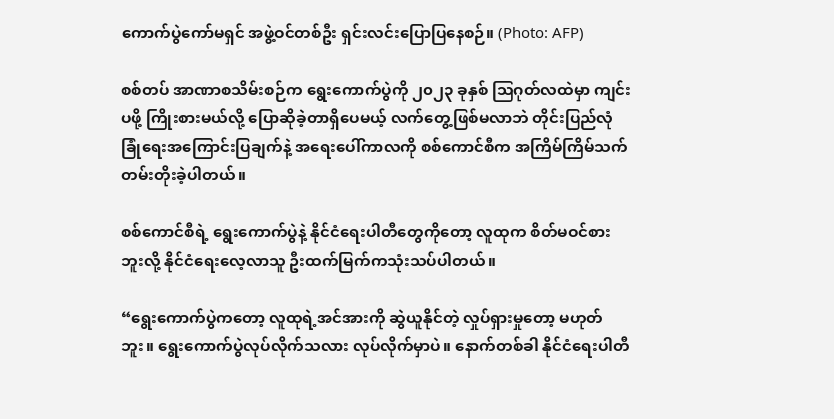ကောက်ပွဲကော်မရှင် အဖွဲ့ဝင်တစ်ဦး ရှင်းလင်းပြောပြနေစဉ်။ (Photo: AFP)

စစ်တပ် အာဏာစသိမ်းစဉ်က ရွေးကောက်ပွဲကို ၂၀၂၃ ခုနှစ် ဩဂုတ်လထဲမှာ ကျင်းပဖို့ ကြိုးစားမယ်လို့ ပြောဆိုခဲ့တာရှိပေမယ့် လက်တွေ့ဖြစ်မလာဘဲ တိုင်းပြည်လုံခြုံရေးအကြောင်းပြချက်နဲ့ အရေးပေါ်ကာလကို စစ်ကောင်စီက အကြိမ်ကြိမ်သက်တမ်းတိုးခဲ့ပါတယ်။

စစ်ကောင်စီရဲ့ ရွေးကောက်ပွဲနဲ့ နိုင်ငံရေးပါတီတွေကိုတော့ လူထုက စိတ်မဝင်စားဘူးလို့ နိုင်ငံရေးလေ့လာသူ ဦးထက်မြက်ကသုံးသပ်ပါတယ်။

“ရွေးကောက်ပွဲကတော့ လူထုရဲ့အင်အားကို ဆွဲယူနိုင်တဲ့ လှုပ်ရှားမှုတော့ မဟုတ်ဘူး။ ရွေးကောက်ပွဲလုပ်လိုက်သလား လုပ်လိုက်မှာပဲ။ နောက်တစ်ခါ နိုင်ငံရေးပါတီ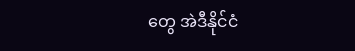တွေ အဲဒီနိုင်ငံ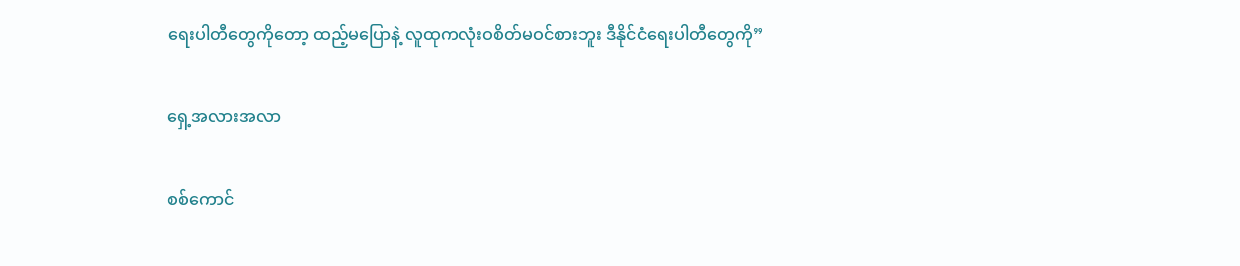ရေးပါတီတွေကိုတော့ ထည့်မပြောနဲ့ လူထုကလုံးဝစိတ်မဝင်စားဘူး ဒီနိုင်ငံရေးပါတီတွေကို”

ရှေ့အလားအလာ

စစ်ကောင်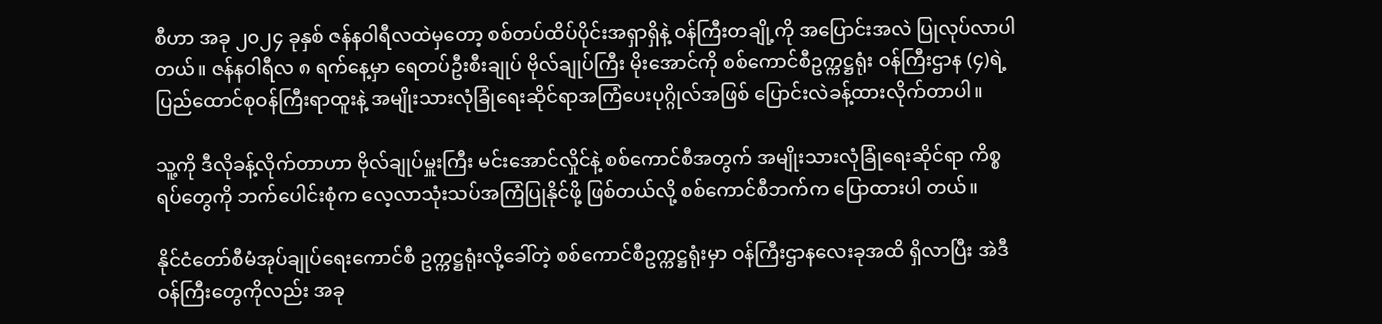စီဟာ အခု ၂၀၂၄ ခုနှစ် ဇန်နဝါရီလထဲမှတော့ စစ်တပ်ထိပ်ပိုင်းအရှာရှိနဲ့ ဝန်ကြီးတချို့ကို အပြောင်းအလဲ ပြုလုပ်လာပါတယ်။ ဇန်နဝါရီလ ၈ ရက်နေ့မှာ ရေတပ်ဦးစီးချုပ် ဗိုလ်ချုပ်ကြီး မိုးအောင်ကို စစ်ကောင်စီဥက္ကဋ္ဌရုံး ဝန်ကြီးဌာန (၄)ရဲ့ ပြည်ထောင်စုဝန်ကြီးရာထူးနဲ့ အမျိုးသားလုံခြုံရေးဆိုင်ရာအကြံပေးပုဂ္ဂိုလ်အဖြစ် ပြောင်းလဲခန့်ထားလိုက်တာပါ။

သူ့ကို ဒီလိုခန့်လိုက်တာဟာ ဗိုလ်ချုပ်မှူးကြီး မင်းအောင်လှိုင်နဲ့ စစ်ကောင်စီအတွက် အမျိုးသားလုံခြုံရေးဆိုင်ရာ ကိစ္စရပ်တွေကို ဘက်ပေါင်းစုံက လေ့လာသုံးသပ်အကြံပြုနိုင်ဖို့ ဖြစ်တယ်လို့ စစ်ကောင်စီဘက်က ပြောထားပါ တယ်။

နိုင်ငံတော်စီမံအုပ်ချုပ်ရေးကောင်စီ ဥက္ကဋ္ဌရုံးလို့ခေါ်တဲ့ စစ်ကောင်စီဥက္ကဋ္ဌရုံးမှာ ဝန်ကြီးဌာနလေးခုအထိ ရှိလာပြီး အဲဒီဝန်ကြီးတွေကိုလည်း အခု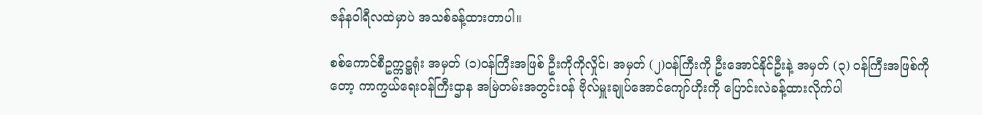ဇန်နဝါရီလထဲမှာပဲ အသစ်ခန့်ထားတာပါ။

စစ်ကောင်စီဥက္ကဋ္ဌရုံး အမှတ် (၁)ဝန်ကြီးအဖြစ် ဦးကိုကိုလှိုင်၊ အမှတ် (၂)ဝန်ကြီးကို ဦးအောင်နိုင်ဦးနဲ့ အမှတ် (၃) ဝန်ကြီးအဖြစ်ကိုတော့ ကာကွယ်ရေးဝန်ကြီးဌာန အမြဲတမ်းအတွင်းဝန် ဗိုလ်မှူးချုပ်အောင်ကျော်ဟိုးကို ပြောင်းလဲခန့်ထားလိုက်ပါ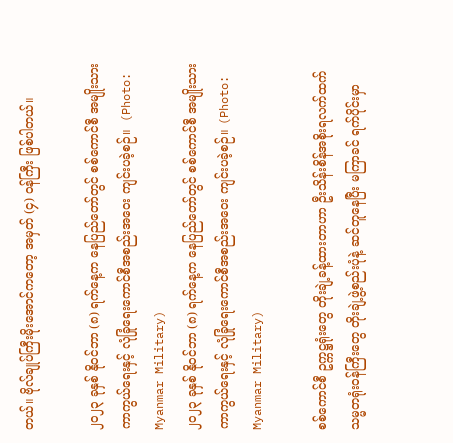တယ်။ ဗိုလ်ချုပ်ကြီးမိုးအောင်ကတော့ အမှတ် (၄) ဝန်ကြီး ဖြစ်ပါတယ်။

၂၀၂၃ ခုနှစ် နိုဝင်ဘာ (၈) ရက်နေ့က နေပြည်တော်တွင် စစ်ကောင်စီ အမျိုးသားကာကွယ်ရေးနှင့် လုံခြုံရေးကောင်စီအစည်းအဝေး ကျင်းပခဲ့စဉ်။  (Photo: Myanmar Military)
၂၀၂၃ ခုနှစ် နိုဝင်ဘာ (၈) ရက်နေ့က နေပြည်တော်တွင် စစ်ကောင်စီ အမျိုးသားကာကွယ်ရေးနှင့် လုံခြုံရေးကောင်စီအစည်းအဝေး ကျင်းပခဲ့စဉ်။ (Photo: Myanmar Military)

စစ်ကောင်စီ ဥက္ကဋ္ဌရုံးတွေ တိုးချဲ့ခန့်ထားတာဟာ ဦးသိန်းစိန်အစိုးရလက်ထက် သမ္မတရုံးဝန်ကြီးတွေ တိုးချဲ့ဖွဲ့စည်းပုံနဲ့ ဆင်တူနေပြီး မကြာခင် ရက်ပိုင်းမှာ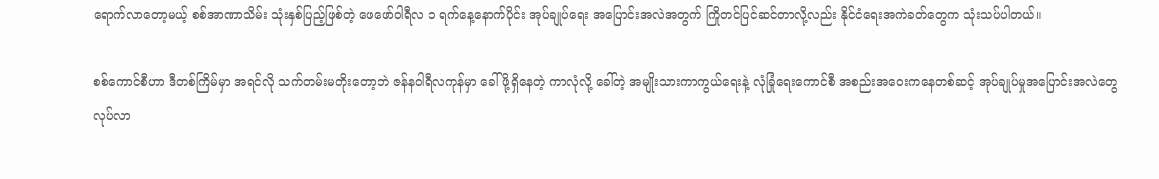ရောက်လာတော့မယ့် စစ်အာဏာသိမ်း သုံးနှစ်ပြည့်ဖြစ်တဲ့ ဖေဖော်ဝါရီလ ၁ ရက်နေ့နောက်ပိုင်း အုပ်ချုပ်ရေး အပြောင်းအလဲအတွက် ကြိုတင်ပြင်ဆင်တာလို့လည်း နိုင်ငံရေးအကဲခတ်တွေက သုံးသပ်ပါတယ်။

စစ်ကောင်စီဟာ ဒီတစ်ကြိမ်မှာ အရင်လို သက်တမ်းမတိုးတော့ဘဲ ဇန်နဝါရီလကုန်မှာ ခေါ်ဖို့ရှိနေတဲ့ ကာလုံလို့ ခေါ်တဲ့ အမျိုးသားကာကွယ်ရေးနဲ့ လုံခြုံရေးကောင်စီ အစည်းအဝေးကနေတစ်ဆင့် အုပ်ချုပ်မှုအပြောင်းအလဲတွေ လုပ်လာ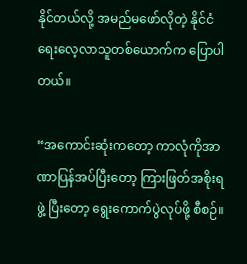နိုင်တယ်လို့ အမည်မဖော်လိုတဲ့ နိုင်ငံရေးလေ့လာသူတစ်ယောက်က ပြောပါတယ်။

“အကောင်းဆုံးကတော့ ကာလုံကိုအာဏာပြန်အပ်ပြီးတော့ ကြားဖြတ်အစိုးရဖွဲ့ ပြီးတော့ ရွေးကောက်ပွဲလုပ်ဖို့ စီစဉ်။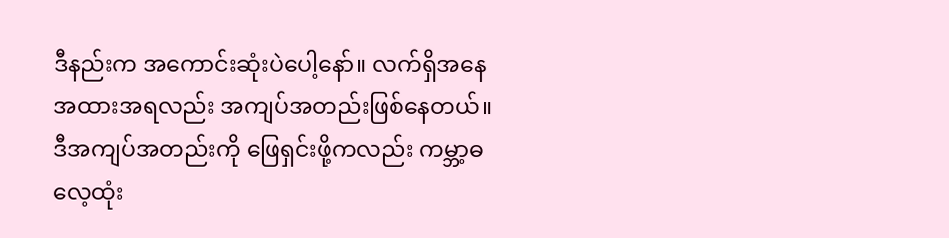ဒီနည်းက အကောင်းဆုံးပဲပေါ့နော်။ လက်ရှိအနေအထားအရလည်း အကျပ်အတည်းဖြစ်နေတယ်။ ဒီအကျပ်အတည်းကို ဖြေရှင်းဖို့ကလည်း ကမ္ဘာ့ဓလေ့ထုံး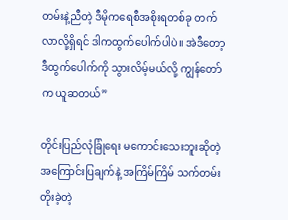တမ်းနဲ့ညီတဲ့ ဒီမိုကရေစီအစိုးရတစ်ခု တက်လာလို့ရှိရင် ဒါကထွက်ပေါက်ပါပဲ။ အဲဒီတော့ ဒီထွက်ပေါက်ကို သွားလိမ့်မယ်လို့ ကျွန်တော်က ယူဆတယ်”

တိုင်းပြည်လုံခြုံရေး မကောင်းသေးဘူးဆိုတဲ့ အကြောင်းပြချက်နဲ့ အကြိမ်ကြိမ် သက်တမ်းတိုးခဲ့တဲ့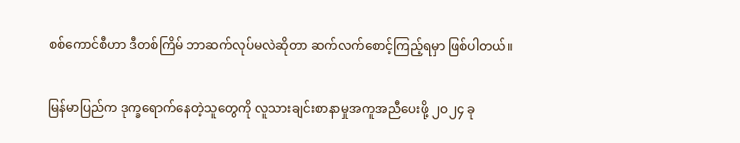စစ်ကောင်စီဟာ ဒီတစ်ကြိမ် ဘာဆက်လုပ်မလဲဆိုတာ ဆက်လက်စောင့်ကြည့်ရမှာ ဖြစ်ပါတယ်။

မြန်မာပြည်က ဒုက္ခရောက်နေတဲ့သူတွေကို လူသားချင်းစာနာမှုအကူအညီပေးဖို့ ၂ဝ၂၄ ခု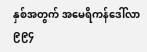နှစ်အတွက် အမေရိကန်ဒေါ်လာ ၉၉၄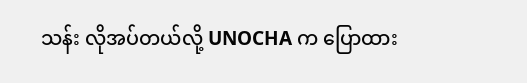သန်း လိုအပ်တယ်လို့ UNOCHA က ပြောထား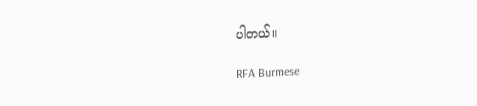ပါတယ်။

RFA Burmese